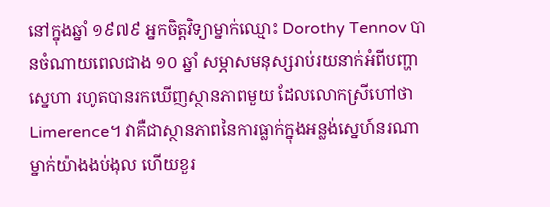នៅក្នុងឆ្នាំ ១៩៧៩ អ្នកចិត្តវិទ្យាម្នាក់ឈ្មោះ Dorothy Tennov បានចំណាយពេលជាង ១០ ឆ្នាំ សម្ភាសមនុស្សរាប់រយនាក់អំពីបញ្ហាស្នេហា រហូតបានរកឃើញស្ថានភាពមួយ ដែលលោកស្រីហៅថា Limerence។ វាគឺជាស្ថានភាពនៃការធ្លាក់ក្នុងអន្លង់ស្នេហ៍នរណាម្នាក់យ៉ាងងប់ងុល ហើយខួរ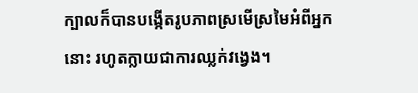ក្បាលក៏បានបង្កើតរូបភាពស្រមើស្រមៃអំពីអ្នកនោះ រហូតក្លាយជាការឈ្លក់វង្វេង។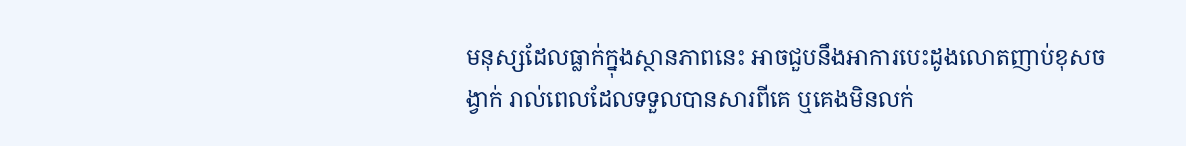មនុស្សដែលធ្លាក់ក្នុងស្ថានភាពនេះ អាចជួបនឹងអាការបេះដូងលោតញាប់ខុសចង្វាក់ រាល់ពេលដែលទទួលបានសារពីគេ ឬគេងមិនលក់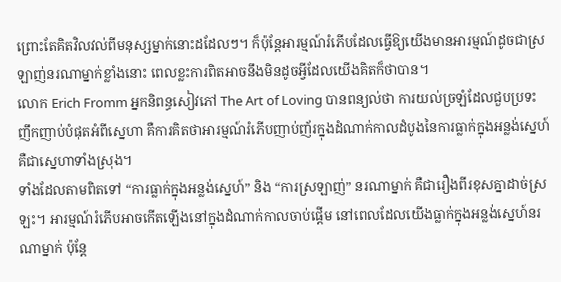ព្រោះតែគិតវិលវល់ពីមនុស្សម្នាក់នោះដដែលៗ។ ក៏ប៉ុន្តែអារម្មណ៍រំភើបដែលធ្វើឱ្យយើងមានអារម្មណ៍ដូចជាស្រឡាញ់នរណាម្នាក់ខ្លាំងនោះ ពេលខ្លះការពិតអាចនឹងមិនដូចអ្វីដែលយើងគិតក៏ថាបាន។
លោក Erich Fromm អ្នកនិពន្ធសៀវភៅ The Art of Loving បានពន្យល់ថា ការយល់ច្រឡំដែលជួបប្រទះញឹកញាប់បំផុតអំពីស្នេហា គឺការគិតថាអារម្មណ៍រំភើបញាប់ញ័រក្នុងដំណាក់កាលដំបូងនៃការធ្លាក់ក្នុងអន្លង់ស្នេហ៍ គឺជាស្នេហាទាំងស្រុង។
ទាំងដែលតាមពិតទៅ “ការធ្លាក់ក្នុងអន្លង់ស្នេហ៍” និង “ការស្រឡាញ់” នរណាម្នាក់ គឺជារឿងពីរខុសគ្នាដាច់ស្រឡះ។ អារម្មណ៍រំភើបអាចកើតឡើងនៅក្នុងដំណាក់កាលចាប់ផ្ដើម នៅពេលដែលយើងធ្លាក់ក្នុងអន្លង់ស្នេហ៍នរណាម្នាក់ ប៉ុន្តែ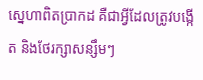ស្នេហាពិតប្រាកដ គឺជាអ្វីដែលត្រូវបង្កើត និងថែរក្សាសន្សឹមៗ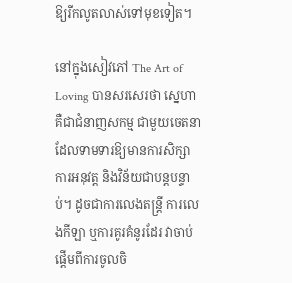ឱ្យរីកលូតលាស់ទៅមុខទៀត។

នៅក្នុងសៀវភៅ The Art of Loving បានសរសេរថា ស្នេហាគឺជាជំនាញសកម្ម ជាមួយចេតនា ដែលទាមទារឱ្យមានការសិក្សា ការអនុវត្ត និងវិន័យជាបន្តបន្ទាប់។ ដូចជាការលេងតន្ត្រី ការលេងកីឡា ឬការគូរគំនូរដែរ វាចាប់ផ្ដើមពីការចូលចិ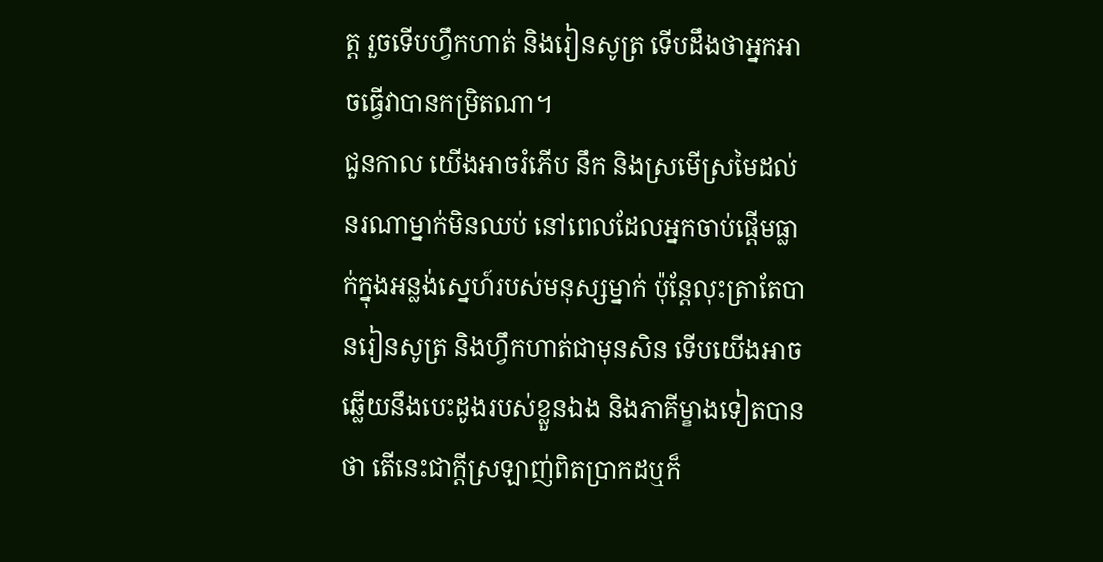ត្ត រួចទើបហ្វឹកហាត់ និងរៀនសូត្រ ទើបដឹងថាអ្នកអាចធ្វើវាបានកម្រិតណា។
ជួនកាល យើងអាចរំភើប នឹក និងស្រមើស្រមៃដល់នរណាម្នាក់មិនឈប់ នៅពេលដែលអ្នកចាប់ផ្ដើមធ្លាក់ក្នុងអន្លង់ស្នេហ៍របស់មនុស្សម្នាក់ ប៉ុន្តែលុះត្រាតែបានរៀនសូត្រ និងហ្វឹកហាត់ជាមុនសិន ទើបយើងអាចឆ្លើយនឹងបេះដូងរបស់ខ្លួនឯង និងភាគីម្ខាងទៀតបានថា តើនេះជាក្ដីស្រឡាញ់ពិតប្រាកដឬក៏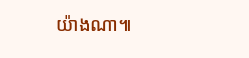យ៉ាងណា៕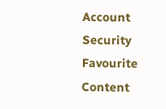Account
Security
Favourite Content